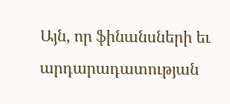Այն, որ ֆինանսների եւ արդարադատության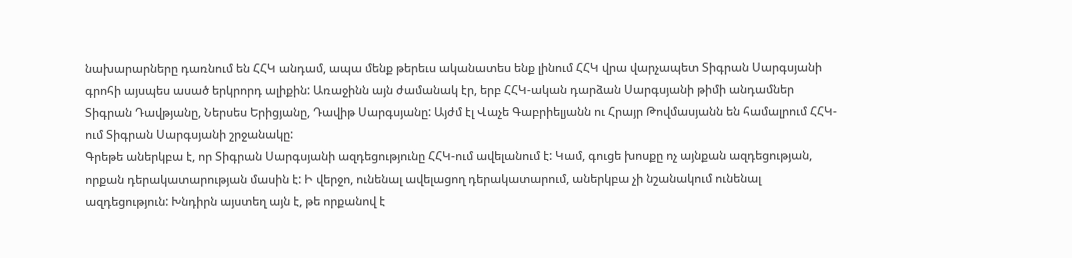նախարարները դառնում են ՀՀԿ անդամ, ապա մենք թերեւս ականատես ենք լինում ՀՀԿ վրա վարչապետ Տիգրան Սարգսյանի գրոհի այսպես ասած երկրորդ ալիքին: Առաջինն այն ժամանակ էր, երբ ՀՀԿ-ական դարձան Սարգսյանի թիմի անդամներ Տիգրան Դավթյանը, Ներսես Երիցյանը, Դավիթ Սարգսյանը: Այժմ էլ Վաչե Գաբրիելյանն ու Հրայր Թովմասյանն են համալրում ՀՀԿ-ում Տիգրան Սարգսյանի շրջանակը:
Գրեթե աներկբա է, որ Տիգրան Սարգսյանի ազդեցությունը ՀՀԿ-ում ավելանում է: Կամ, գուցե խոսքը ոչ այնքան ազդեցության, որքան դերակատարության մասին է: Ի վերջո, ունենալ ավելացող դերակատարում, աներկբա չի նշանակում ունենալ ազդեցություն: Խնդիրն այստեղ այն է, թե որքանով է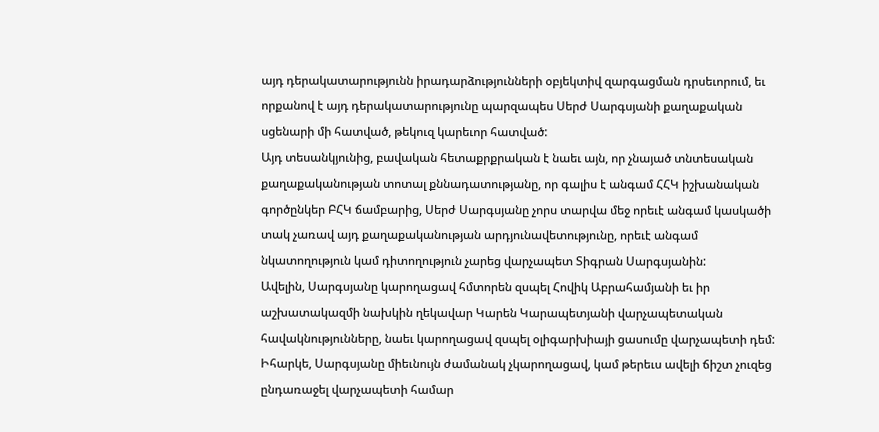այդ դերակատարությունն իրադարձությունների օբյեկտիվ զարգացման դրսեւորում, եւ որքանով է այդ դերակատարությունը պարզապես Սերժ Սարգսյանի քաղաքական սցենարի մի հատված, թեկուզ կարեւոր հատված:
Այդ տեսանկյունից, բավական հետաքրքրական է նաեւ այն, որ չնայած տնտեսական քաղաքականության տոտալ քննադատությանը, որ գալիս է անգամ ՀՀԿ իշխանական գործընկեր ԲՀԿ ճամբարից, Սերժ Սարգսյանը չորս տարվա մեջ որեւէ անգամ կասկածի տակ չառավ այդ քաղաքականության արդյունավետությունը, որեւէ անգամ նկատողություն կամ դիտողություն չարեց վարչապետ Տիգրան Սարգսյանին:
Ավելին, Սարգսյանը կարողացավ հմտորեն զսպել Հովիկ Աբրահամյանի եւ իր աշխատակազմի նախկին ղեկավար Կարեն Կարապետյանի վարչապետական հավակնությունները, նաեւ կարողացավ զսպել օլիգարխիայի ցասումը վարչապետի դեմ: Իհարկե, Սարգսյանը միեւնույն ժամանակ չկարողացավ, կամ թերեւս ավելի ճիշտ չուզեց ընդառաջել վարչապետի համար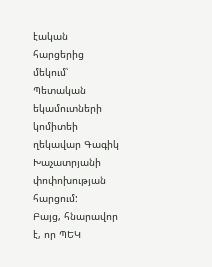էական հարցերից մեկում՝ Պետական եկամուտների կոմիտեի ղեկավար Գագիկ Խաչատրյանի փոփոխության հարցում:
Բայց, հնարավոր է, որ ՊԵԿ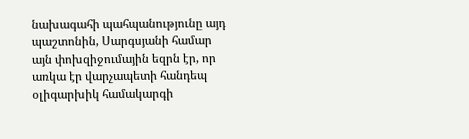նախագահի պահպանությունը այդ պաշտոնին, Սարգսյանի համար այն փոխզիջումային եզրն էր, որ առկա էր վարչապետի հանդեպ օլիգարխիկ համակարգի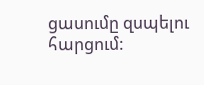ցասումը զսպելու հարցում: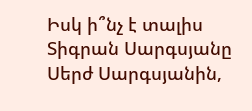Իսկ ի՞նչ է տալիս Տիգրան Սարգսյանը Սերժ Սարգսյանին,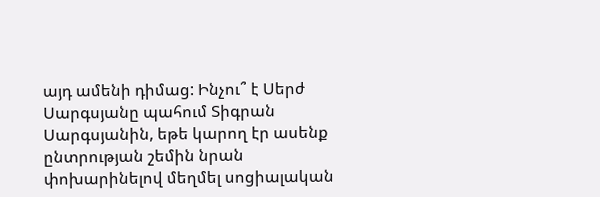այդ ամենի դիմաց: Ինչու՞ է Սերժ Սարգսյանը պահում Տիգրան Սարգսյանին, եթե կարող էր ասենք ընտրության շեմին նրան փոխարինելով մեղմել սոցիալական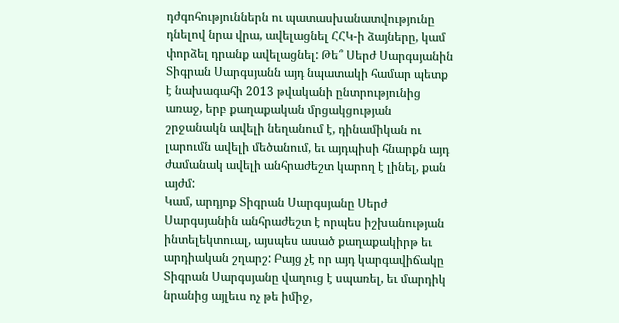դժգոհություններն ու պատասխանատվությունը դնելով նրա վրա, ավելացնել ՀՀԿ-ի ձայները, կամ փորձել դրանք ավելացնել: Թե՞ Սերժ Սարգսյանին Տիգրան Սարգսյանն այդ նպատակի համար պետք է նախագահի 2013 թվականի ընտրությունից առաջ, երբ քաղաքական մրցակցության շրջանակն ավելի նեղանում է, դինամիկան ու լարումն ավելի մեծանում, եւ այդպիսի հնարքն այդ ժամանակ ավելի անհրաժեշտ կարող է լինել, քան այժմ:
Կամ, արդյոք Տիգրան Սարգսյանը Սերժ Սարգսյանին անհրաժեշտ է որպես իշխանության ինտելեկտուալ, այսպես ասած քաղաքակիրթ եւ արդիական շղարշ: Բայց չէ որ այդ կարգավիճակը Տիգրան Սարգսյանը վաղուց է սպառել, եւ մարդիկ նրանից այլեւս ոչ թե իմիջ,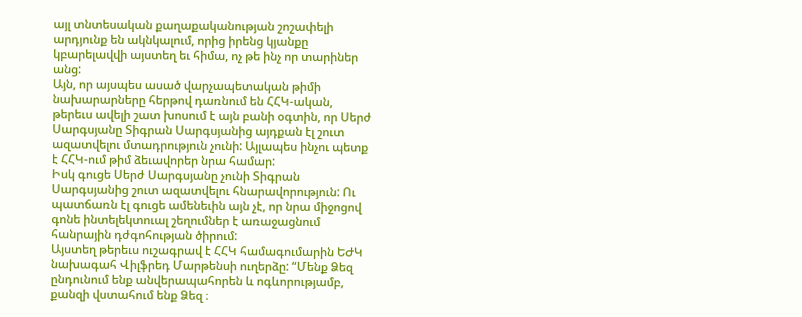այլ տնտեսական քաղաքականության շոշափելի արդյունք են ակնկալում, որից իրենց կյանքը կբարելավվի այստեղ եւ հիմա, ոչ թե ինչ որ տարիներ անց:
Այն, որ այսպես ասած վարչապետական թիմի նախարարները հերթով դառնում են ՀՀԿ-ական, թերեւս ավելի շատ խոսում է այն բանի օգտին, որ Սերժ Սարգսյանը Տիգրան Սարգսյանից այդքան էլ շուտ ազատվելու մտադրություն չունի: Այլապես ինչու պետք է ՀՀԿ-ում թիմ ձեւավորեր նրա համար:
Իսկ գուցե Սերժ Սարգսյանը չունի Տիգրան Սարգսյանից շուտ ազատվելու հնարավորություն: Ու պատճառն էլ գուցե ամենեւին այն չէ, որ նրա միջոցով գոնե ինտելեկտուալ շեղումներ է առաջացնում հանրային դժգոհության ծիրում:
Այստեղ թերեւս ուշագրավ է ՀՀԿ համագումարին ԵԺԿ նախագահ Վիլֆրեդ Մարթենսի ուղերձը: “Մենք Ձեզ ընդունում ենք անվերապահորեն և ոգևորությամբ, քանզի վստահում ենք Ձեզ ։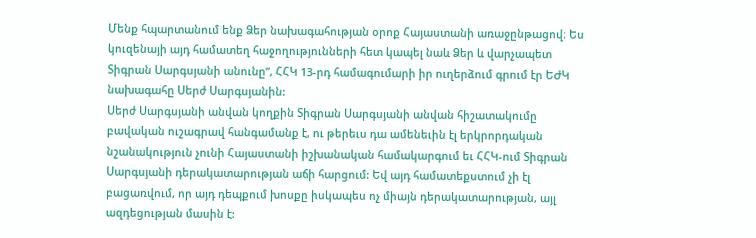Մենք հպարտանում ենք Ձեր նախագահության օրոք Հայաստանի առաջընթացով։ Ես կուզենայի այդ համատեղ հաջողությունների հետ կապել նաև Ձեր և վարչապետ Տիգրան Սարգսյանի անունը”, ՀՀԿ 13-րդ համագումարի իր ուղերձում գրում էր ԵԺԿ նախագահը Սերժ Սարգսյանին:
Սերժ Սարգսյանի անվան կողքին Տիգրան Սարգսյանի անվան հիշատակումը բավական ուշագրավ հանգամանք է, ու թերեւս դա ամենեւին էլ երկրորդական նշանակություն չունի Հայաստանի իշխանական համակարգում եւ ՀՀԿ-ում Տիգրան Սարգսյանի դերակատարության աճի հարցում: Եվ այդ համատեքստում չի էլ բացառվում, որ այդ դեպքում խոսքը իսկապես ոչ միայն դերակատարության, այլ ազդեցության մասին է: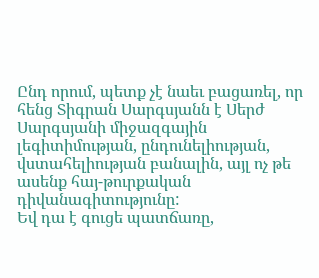Ընդ որում, պետք չէ նաեւ բացառել, որ հենց Տիգրան Սարգսյանն է Սերժ Սարգսյանի միջազգային լեգիտիմության, ընդունելիության, վստահելիության բանալին, այլ ոչ թե ասենք հայ-թուրքական դիվանագիտությունը:
Եվ դա է գուցե պատճառը,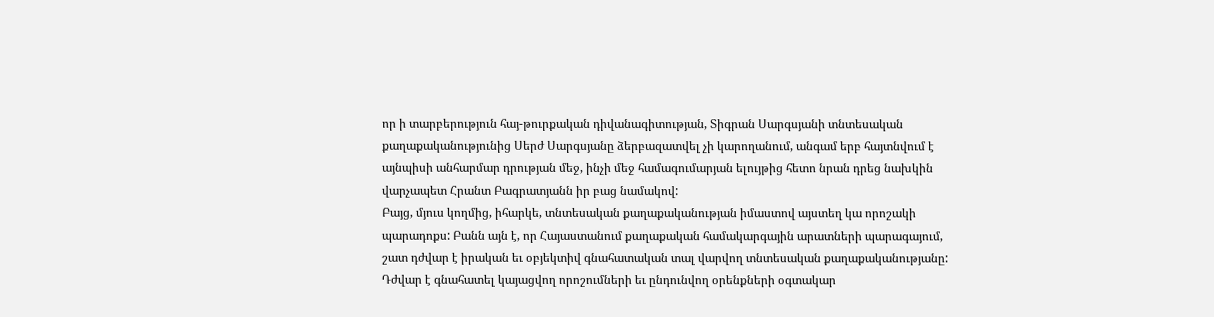որ ի տարբերություն հայ-թուրքական դիվանագիտության, Տիգրան Սարգսյանի տնտեսական քաղաքականությունից Սերժ Սարգսյանը ձերբազատվել չի կարողանում, անգամ երբ հայտնվում է այնպիսի անհարմար դրության մեջ, ինչի մեջ համագումարյան ելույթից հետո նրան դրեց նախկին վարչապետ Հրանտ Բագրատյանն իր բաց նամակով:
Բայց, մյուս կողմից, իհարկե, տնտեսական քաղաքականության իմաստով այստեղ կա որոշակի պարադոքս: Բանն այն է, որ Հայաստանում քաղաքական համակարգային արատների պարագայում, շատ դժվար է իրական եւ օբյեկտիվ գնահատական տալ վարվող տնտեսական քաղաքականությանը: Դժվար է գնահատել կայացվող որոշումների եւ ընդունվող օրենքների օգտակար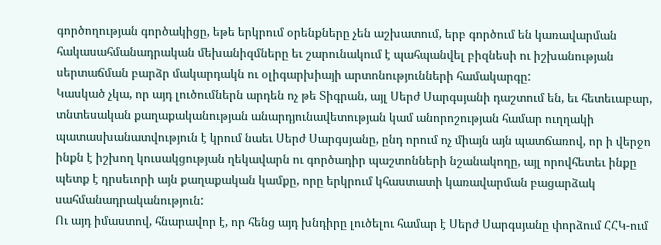գործողության գործակիցը, եթե երկրում օրենքները չեն աշխատում, երբ գործում են կառավարման հակասահմանադրական մեխանիզմները եւ շարունակում է պահպանվել բիզնեսի ու իշխանության սերտաճման բարձր մակարդակն ու օլիգարխիայի արտոնությունների համակարգը:
Կասկած չկա, որ այդ լուծումներն արդեն ոչ թե Տիգրան, այլ Սերժ Սարգսյանի դաշտում են, եւ հետեւաբար, տնտեսական քաղաքականության անարդյունավետության կամ անորոշության համար ուղղակի պատասխանատվություն է կրում նաեւ Սերժ Սարգսյանը, ընդ որում ոչ միայն այն պատճառով, որ ի վերջո ինքն է իշխող կուսակցության ղեկավարն ու գործադիր պաշտոնների նշանակողը, այլ որովհետեւ ինքը պետք է դրսեւորի այն քաղաքական կամքը, որը երկրում կհաստատի կառավարման բացարձակ սահմանադրականություն:
Ու այդ իմաստով, հնարավոր է, որ հենց այդ խնդիրը լուծելու համար է Սերժ Սարգսյանը փորձում ՀՀԿ-ում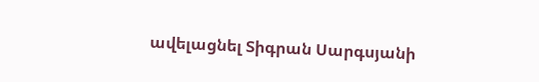ավելացնել Տիգրան Սարգսյանի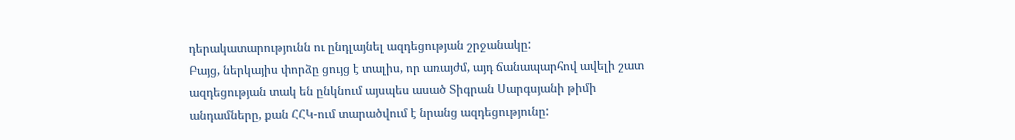դերակատարությունն ու ընդլայնել ազդեցության շրջանակը:
Բայց, ներկայիս փորձը ցույց է տալիս, որ առայժմ, այդ ճանապարհով ավելի շատ ազդեցության տակ են ընկնում այսպես ասած Տիգրան Սարգսյանի թիմի անդամները, քան ՀՀԿ-ում տարածվում է նրանց ազդեցությունը: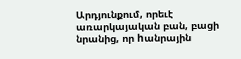Արդյունքում, որեւէ առարկայական բան, բացի նրանից, որ hանրային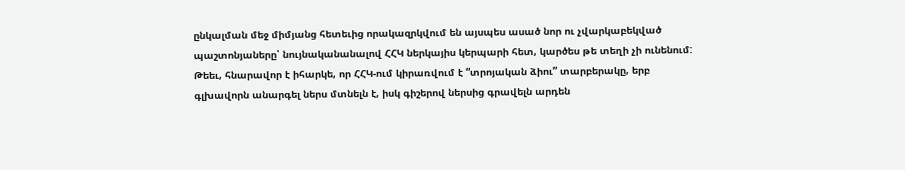ընկալման մեջ միմյանց հետեւից որակազրկվում են այսպես ասած նոր ու չվարկաբեկված պաշտոնյաները՝ նույնականանալով ՀՀԿ ներկայիս կերպարի հետ, կարծես թե տեղի չի ունենում: Թեեւ, հնարավոր է իհարկե, որ ՀՀԿ-ում կիրառվում է “տրոյական ձիու” տարբերակը, երբ գլխավորն անարգել ներս մտնելն է, իսկ գիշերով ներսից գրավելն արդեն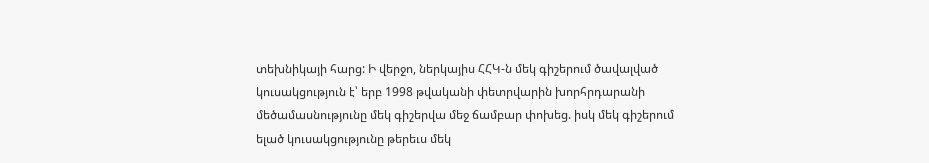տեխնիկայի հարց: Ի վերջո, ներկայիս ՀՀԿ-ն մեկ գիշերում ծավալված կուսակցություն է՝ երբ 1998 թվականի փետրվարին խորհրդարանի մեծամասնությունը մեկ գիշերվա մեջ ճամբար փոխեց. իսկ մեկ գիշերում ելած կուսակցությունը թերեւս մեկ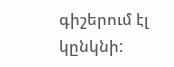գիշերում էլ կընկնի: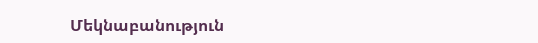Մեկնաբանություն